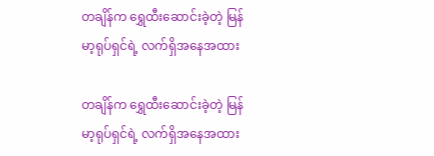တချိန်က ရွှေထီးဆောင်းခဲ့တဲ့ မြန်မာ့ရုပ်ရှင်ရဲ့ လက်ရှိအနေအထား

တချိန်က ရွှေထီးဆောင်းခဲ့တဲ့ မြန်မာ့ရုပ်ရှင်ရဲ့ လက်ရှိအနေအထား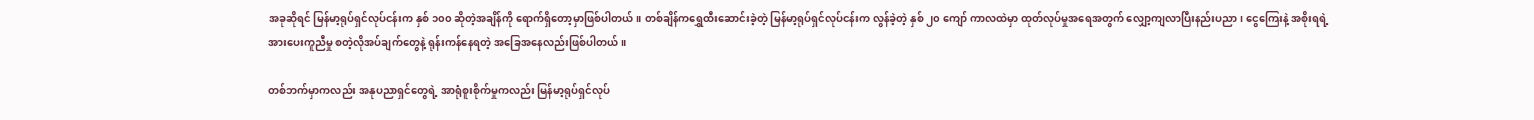အခုဆိုရင် မြန်မာ့ရုပ်ရှင်လုပ်ငန်းက နှစ် ၁၀၀ ဆိုတဲ့အချိန်ကို ရောက်ရှိတော့မှာဖြစ်ပါတယ်။ တစ်ချိန်ကရွှေထီးဆောင်းခဲ့တဲ့ မြန်မာ့ရုပ်ရှင်လုပ်ငန်းက လွန်ခဲ့တဲ့ နှစ် ၂၀ ကျော် ကာလထဲမှာ ထုတ်လုပ်မှုအရေအတွက် လျှော့ကျလာပြီးနည်းပညာ၊ ငွေကြေးနဲ့ အစိုးရရဲ့ အားပေးကူညီမှု စတဲ့လိုအပ်ချက်တွေနဲ့ ရုန်းကန်နေရတဲ့ အခြေအနေလည်းဖြစ်ပါတယ်။

တစ်ဘက်မှာကလည်း အနုပညာရှင်တွေရဲ့ အာရုံစူးစိုက်မှုကလည်း မြန်မာ့ရုပ်ရှင်လုပ်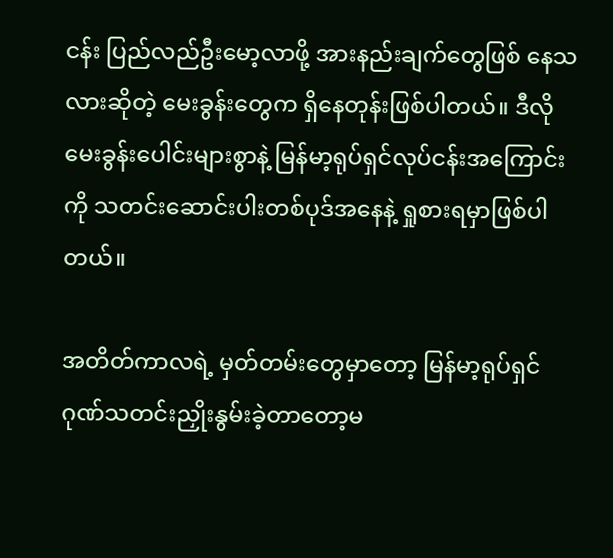ငန်း ပြည်လည်ဦးမော့လာဖို့ အားနည်းချက်တွေဖြစ် နေသလားဆိုတဲ့ မေးခွန်းတွေက ရှိနေတုန်းဖြစ်ပါတယ်။ ဒီလိုမေးခွန်းပေါင်းများစွာနဲ့ မြန်မာ့ရုပ်ရှင်လုပ်ငန်းအကြောင်းကို သတင်းဆောင်းပါးတစ်ပုဒ်အနေနဲ့ ရှုစားရမှာဖြစ်ပါတယ်။

အတိတ်ကာလရဲ့ မှတ်တမ်းတွေမှာတော့ မြန်မာ့ရုပ်ရှင်ဂုဏ်သတင်းညှိုးနွမ်းခဲ့တာတော့မ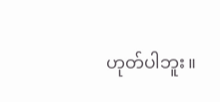ဟုတ်ပါဘူး။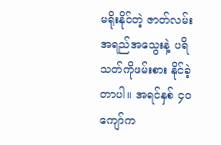မရိုးနိုင်တဲ့ ဇာတ်လမ်းအရည်အသွေးနဲ့ ပရိသတ်ကိုဖမ်းစား နိုင်ခဲ့တာပါ။ အရင်နှစ် ၄၀ ကျော်က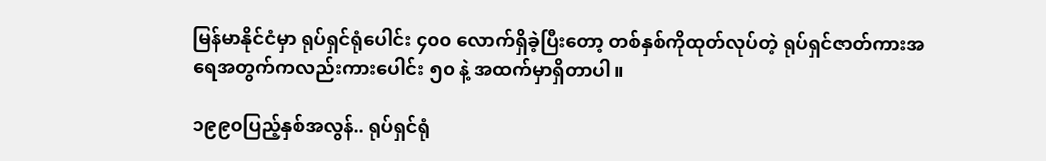မြန်မာနိုင်ငံမှာ ရုပ်ရှင်ရုံပေါင်း ၄၀၀ လောက်ရှိခဲ့ပြီးတော့ တစ်နှစ်ကိုထုတ်လုပ်တဲ့ ရုပ်ရှင်ဇာတ်ကားအရေအတွက်ကလည်းကားပေါင်း ၅၀ နဲ့ အထက်မှာရှိတာပါ။

၁၉၉၀ပြည့်နှစ်အလွန်.. ရုပ်ရှင်ရုံ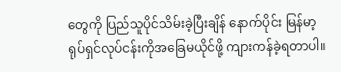တွေကို ပြည်သူပိုင်သိမ်းခဲ့ပြီးချိန် နောက်ပိုင်း မြန်မာ့ရုပ်ရှင်လုပ်ငန်းကိုအခြေမယိုင်ဖို့ ကျားကန်ခဲ့ရတာပါ။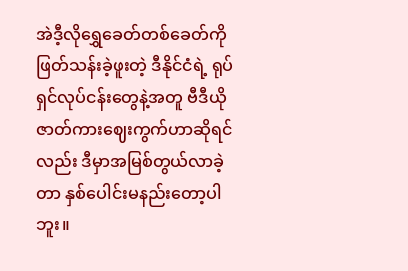အဲဒီ့လိုရွှေခေတ်တစ်ခေတ်ကို ဖြတ်သန်းခဲ့ဖူးတဲ့ ဒီနိုင်ငံရဲ့ ရုပ်ရှင်လုပ်ငန်းတွေနဲ့အတူ ဗီဒီယိုဇာတ်ကားဈေးကွက်ဟာဆိုရင်လည်း ဒီမှာအမြစ်တွယ်လာခဲ့တာ နှစ်ပေါင်းမနည်းတော့ပါဘူး။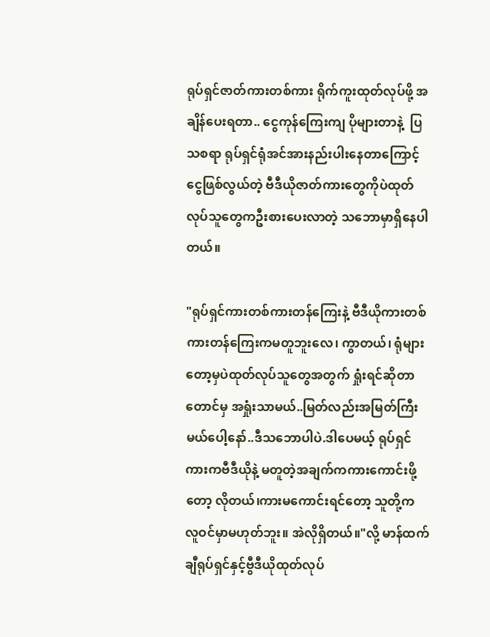ရုပ်ရှင်ဇာတ်ကားတစ်ကား ရိုက်ကူးထုတ်လုပ်ဖို့ အချိန်ပေးရတာ.. ငွေကုန်ကြေးကျ ပိုများတာနဲ့  ပြသစရာ ရုပ်ရှင်ရုံအင်အားနည်းပါးနေတာကြောင့် ငွေဖြစ်လွယ်တဲ့ ဗီဒီယိုဇာတ်ကားတွေကိုပဲထုတ်လုပ်သူတွေကဦးစားပေးလာတဲ့ သဘောမှာရှိနေပါတယ်။

"ရုပ်ရှင်ကားတစ်ကားတန်ကြေးနဲ့ ဗီဒီယိုကားတစ်ကားတန်ကြေးကမတူဘူးလေ၊ ကွာတယ်၊ ရုံများတော့မှပဲထုတ်လုပ်သူတွေအတွက် ရှုံးရင်ဆိုတာတောင်မှ အရှုံးသာမယ်..မြတ်လည်းအမြတ်ကြီးမယ်ပေါ့နော်..ဒီသဘောပါပဲ.ဒါပေမယ့် ရုပ်ရှင်ကားကဗီဒီယိုနဲ့ မတူတဲ့အချက်ကကားကောင်းဖို့တော့ လိုတယ်၊ကားမကောင်းရင်တော့ သူတို့က လူဝင်မှာမဟုတ်ဘူး။ အဲလိုရှိတယ်။"လို့ မာန်ထက်ချီရုပ်ရှင်နှင့်ဗွီဒီယိုထုတ်လုပ်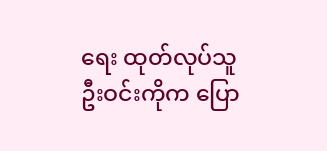ရေး ထုတ်လုပ်သူ ဦးဝင်းကိုက ပြော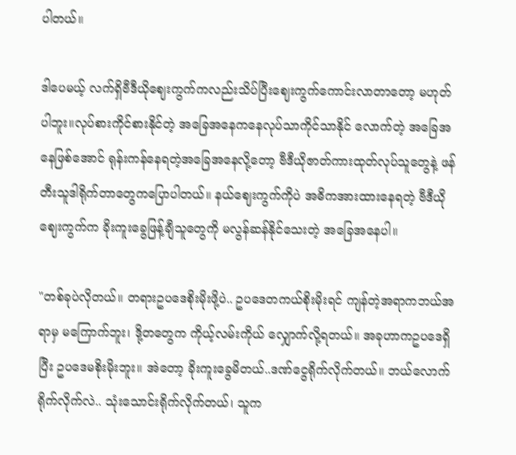ပါတယ်။

ဒါပေမယ့် လက်ရှိဗီဒီယိုဈေးကွက်ကလည်းသိပ်ပြီးဈေးကွက်ကောင်းလာတာတော့ မဟုတ်ပါဘူး။လုပ်စားကိုင်စားနိုင်တဲ့ အခြေအနေကနေလုပ်သာကိုင်သာနိုင် လောက်တဲ့ အခြေအနေဖြစ်အောင် ရုန်းကန်နေရတဲ့အခြေအနေလို့တော့ ဗီဒီယိုဇာတ်ကားထုတ်လုပ်သူတွေနဲ့ ဖန်တီးသူဒါရိုက်တာတွေကပြောပါတယ်။ နယ်ဈေးကွက်ကိုပဲ အဓိကအားထားနေရတဲ့ ဗီဒီယိုဈေးကွက်က ခိုးကူးခွေဖြန့်ချီသူတွေကို မလွန်ဆန်နိုင်သေးတဲ့ အခြေအနေပါ။

"တစ်ခုပဲလိုတယ်။ တရားဥပဒေစိုးမိုးဖို့ပဲ.. ဥပဒေတကယ်စိုးမိုးရင် ကျန်တဲ့အရာကဘယ်အရာမှ မကြောက်ဘူး၊ ဒို့တတွေက ကိုယ့်လမ်းကိုယ် လျှောက်လို့ရတယ်။ အခုဟာကဥပဒေရှိပြီး ဥပဒေမစိုးမိုးဘူး။ အဲတော့ ခိုးကူးခွေမိတယ်..ဒဏ်ငွေရိုက်လိုက်တယ်။ ဘယ်လောက်ရိုက်လိုက်လဲ.. သုံးသောင်းရိုက်လိုက်တယ်၊ သူက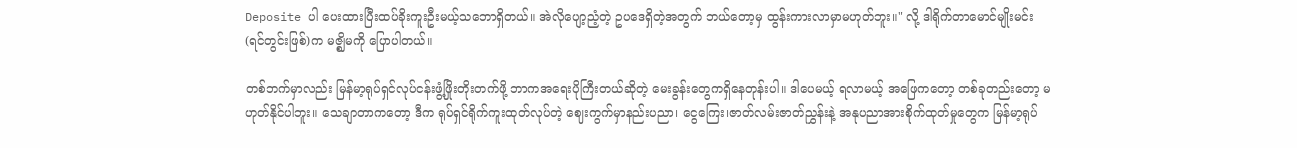Deposite ပါ ပေးထားပြီးထပ်ခိုးကူးဦးမယ့်သဘောရှိတယ်။ အဲလိုပျော့ညံ့တဲ့ ဥပဒေရှိတဲ့အတွက် ဘယ်တော့မှ ထွန်းကားလာမှာမဟုတ်ဘူး။" လို့ ဒါရိုက်တာမောင်မျိုးမင်း(ရင်တွင်းဖြစ်)က မဇ္ဈိမကို ပြောပါတယ်။

တစ်ဘက်မှာလည်း မြန်မာ့ရုပ်ရှင်လုပ်ငန်းဖွံ့ဖြိုးတိုးတက်ဖို့ ဘာကအရေးပိုကြီးတယ်ဆိုတဲ့ မေးခွန်းတွေကရှိနေတုန်းပါ။ ဒါပေမယ့် ရလာမယ့် အဖြေကတော့ တစ်ခုတည်းတော့ မဟုတ်နိုင်ပါဘူး။ သေချာတာကတော့ ဒီက ရုပ်ရှင်ရိုက်ကူးထုတ်လုပ်တဲ့ ဈေးကွက်မှာနည်းပညာ၊ ငွေကြေး၊ဇာတ်လမ်းဇာတ်ညွှန်းနဲ့ အနုပညာအားစိုက်ထုတ်မှုတွေက မြန်မာ့ရုပ်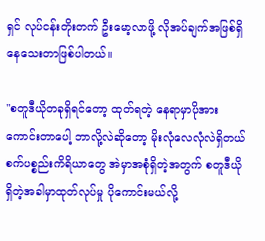ရှင် လုပ်ငန်းတိုးတက် ဦးမော့လာဖို့ လိုအပ်ချက်အဖြစ်ရှိနေသေးတာဖြစ်ပါတယ်။

"စတူဒီယိုတခုရှိရင်တော့ ထုတ်ရတဲ့ နေရာမှာပိုအားကောင်းတာပေါ့ ဘာလို့လဲဆိုတော့ မိုးလုံလေလုံလဲရှိတယ် စက်ပစ္စည်းကိရိယာတွေ အဲမှာအစုံရှိတဲ့အတွက် စတူဒီယိုရှိတဲ့အခါမှာထုတ်လုပ်မှု ပိုကောင်းမယ်လို့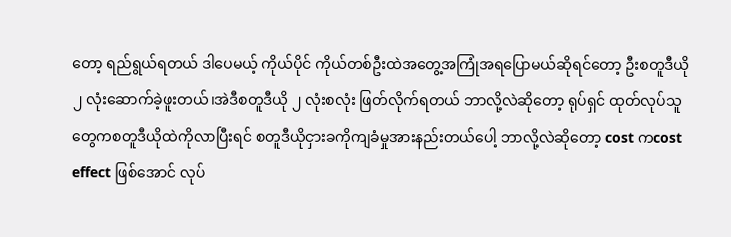တော့ ရည်ရွယ်ရတယ် ဒါပေမယ့် ကိုယ်ပိုင် ကိုယ်တစ်ဦးထဲအတွေ့အကြုံအရပြောမယ်ဆိုရင်တော့ ဦးစတူဒီယို ၂ လုံးဆောက်ခဲ့ဖူးတယ်၊အဲဒီစတူဒီယို ၂ လုံးစလုံး ဖြတ်လိုက်ရတယ် ဘာလို့လဲဆိုတော့ ရုပ်ရှင် ထုတ်လုပ်သူတွေကစတူဒီယိုထဲကိုလာပြီးရင် စတူဒီယိုငှားခကိုကျခံမှုအားနည်းတယ်ပေါ့ ဘာလို့လဲဆိုတော့ cost ကcost effect ဖြစ်အောင် လုပ်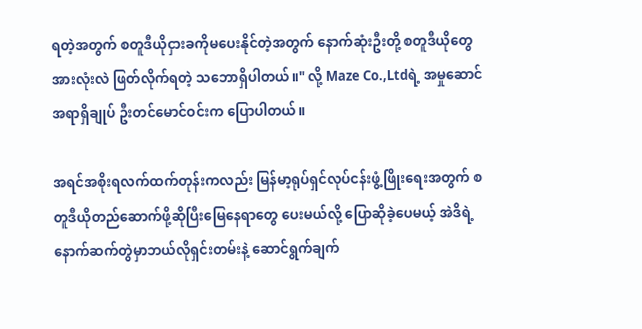ရတဲ့အတွက် စတူဒီယိုငှားခကိုမပေးနိုင်တဲ့အတွက် နောက်ဆုံးဦးတို့ စတူဒီယိုတွေ အားလုံးလဲ ဖြတ်လိုက်ရတဲ့ သဘောရှိပါတယ်။" လို့ Maze Co.,Ltdရဲ့ အမှုဆောင်အရာရှိချုပ် ဦးတင်မောင်ဝင်းက ပြောပါတယ်။

အရင်အစိုးရလက်ထက်တုန်းကလည်း မြန်မာ့ရုပ်ရှင်လုပ်ငန်းဖွံ့ဖြိုးရေးအတွက် စတူဒီယိုတည်ဆောက်ဖို့ဆိုပြီးမြေနေရာတွေ ပေးမယ်လို့ ပြောဆိုခဲ့ပေမယ့် အဲဒိရဲ့ နောက်ဆက်တွဲမှာဘယ်လိုရှင်းတမ်းနဲ့ ဆောင်ရွက်ချက်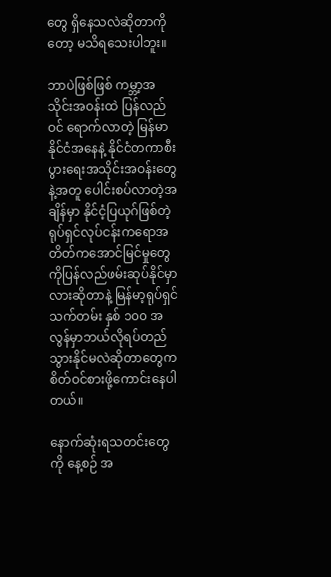တွေ ရှိနေသလဲဆိုတာကိုတော့ မသိရသေးပါဘူး။

ဘာပဲဖြစ်ဖြစ် ကမ္ဘာ့အသိုင်းအဝန်းထဲ ပြန်လည်ဝင် ရောက်လာတဲ့ မြန်မာနိုင်ငံအနေနဲ့ နိုင်ငံတကာစီးပွားရေးအသိုင်းအဝန်းတွေနဲ့အတူ ပေါင်းစပ်လာတဲ့အချိန်မှာ နိုင်ငံ့ပြယုဂ်ဖြစ်တဲ့ ရုပ်ရှင်လုပ်ငန်းကရောအတိတ်ကအောင်မြင်မှုတွေကိုပြန်လည်ဖမ်းဆုပ်နိုင်မှာလားဆိုတာနဲ့ မြန်မာ့ရုပ်ရှင်သက်တမ်း နှစ် ၁၀၀ အလွန်မှာဘယ်လိုရပ်တည်သွားနိုင်မလဲဆိုတာတွေက စိတ်ဝင်စားဖို့ကောင်းနေပါတယ်။

နောက်ဆုံးရသတင်းတွေကို နေ့စဉ် အ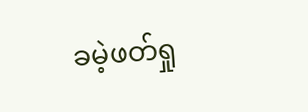ခမဲ့ဖတ်ရှု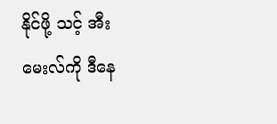နိုင်ဖို့ သင့် အီးမေးလ်ကို ဒီနေ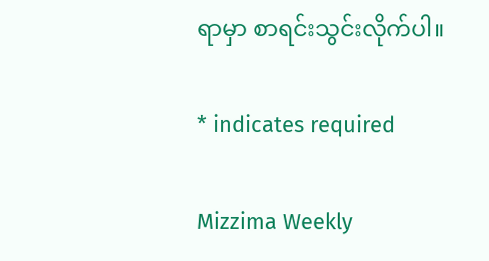ရာမှာ စာရင်းသွင်းလိုက်ပါ။

* indicates required

Mizzima Weekly